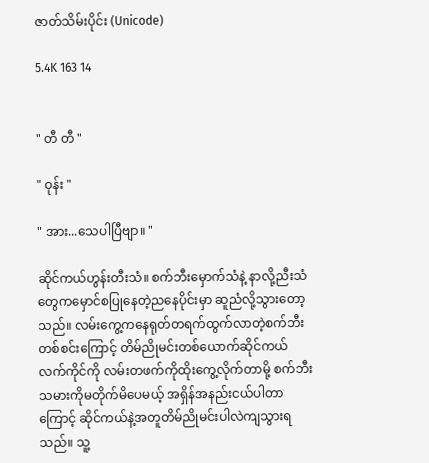ဇာတ်သိမ်းပိုင်း (Unicode)

5.4K 163 14


" တီ တီ "

" ဝုန်း "

" အား...သေပါပြီဗျာ။ "

ဆိုင်ကယ်ဟွန်းတီးသံ။ စက်ဘီးမှောက်သံနဲ့ နာလို့ညီးသံတွေကမှောင်စပြုနေတဲ့ညနေပိုင်းမှာ ဆူညံလို့သွားတော့သည်။ လမ်းကွေ့ကနေရုတ်တရက်ထွက်လာတဲ့စက်ဘီးတစ်စင်းကြောင့် တိမ်ညိုမင်းတစ်ယောက်ဆိုင်ကယ်လက်ကိုင်ကို လမ်းတဖက်ကိုထိုးကွေ့လိုက်တာမို့ စက်ဘီးသမားကိုမတိုက်မိပေမယ့် အရှိန်အနည်းငယ်ပါတာကြောင့် ဆိုင်ကယ်နဲ့အတူတိမ်ညိုမင်းပါလဲကျသွားရသည်။ သူ့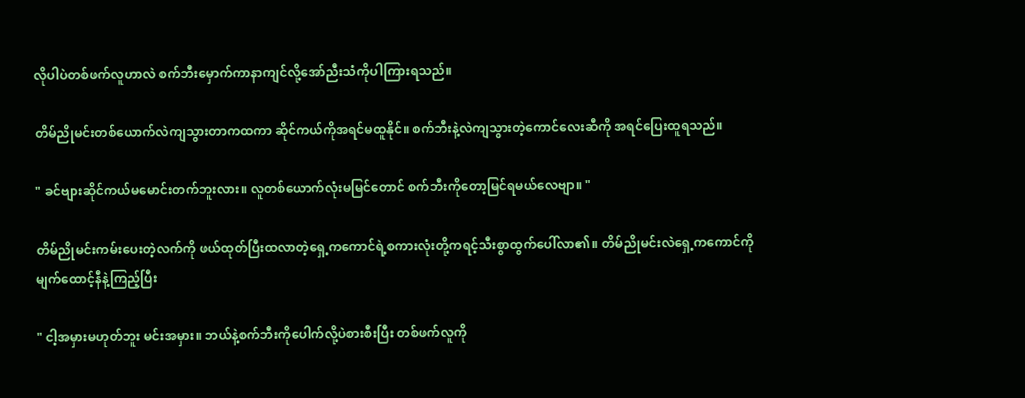လိုပါပဲတစ်ဖက်လူဟာလဲ စက်ဘီးမှောက်ကာနာကျင်လို့အော်ညီးသံကိုပါကြားရသည်။

တိမ်ညိုမင်းတစ်ယောက်လဲကျသွားတာကထကာ ဆိုင်ကယ်ကိုအရင်မထူနိုင်။ စက်ဘီးနဲ့လဲကျသွားတဲ့ကောင်လေးဆီကို အရင်ပြေးထူရသည်။

" ခင်ဗျားဆိုင်ကယ်မမောင်းတက်ဘူးလား။ လူတစ်ယောက်လုံးမမြင်တောင် စက်ဘီးကိုတော့မြင်ရမယ်လေဗျာ။ "

တိမ်ညိုမင်းကမ်းပေးတဲ့လက်ကို ဖယ်ထုတ်ပြီးထလာတဲ့ရှေ့ကကောင်ရဲ့စကားလုံးတို့ကရင့်သီးစွာထွက်ပေါ်လာ၏။ တိမ်ညိုမင်းလဲရှေ့ကကောင်ကို မျက်ထောင့်နီနဲ့ကြည့်ပြီး

" ငါ့အမှားမဟုတ်ဘူး မင်းအမှား။ ဘယ်နဲ့စက်ဘီးကိုပေါက်လို့ပဲစားစီးပြီး တစ်ဖက်လူကို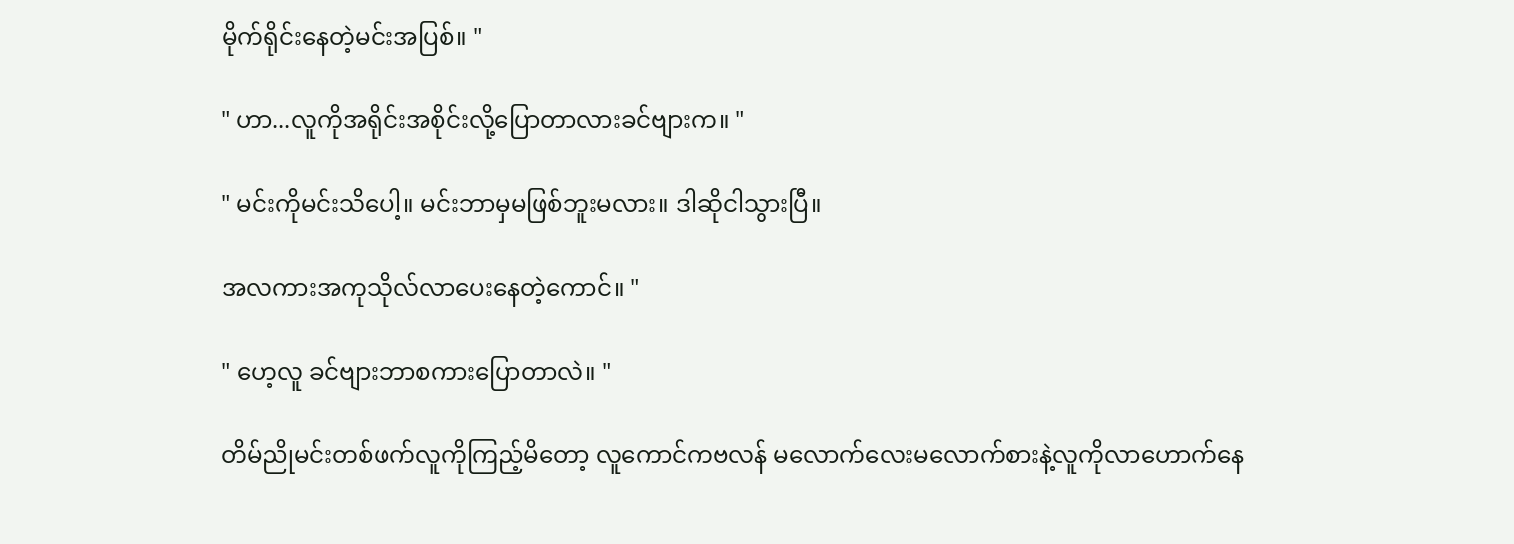မိုက်ရိုင်းနေတဲ့မင်းအပြစ်။ "

" ဟာ...လူကိုအရိုင်းအစိုင်းလို့ပြောတာလားခင်ဗျားက။ "

" မင်းကိုမင်းသိပေါ့။ မင်းဘာမှမဖြစ်ဘူးမလား။ ဒါဆိုငါသွားပြီ။

အလကားအကုသိုလ်လာပေးနေတဲ့ကောင်။ "

" ဟေ့လူ ခင်ဗျားဘာစကားပြောတာလဲ။ "

တိမ်ညိုမင်းတစ်ဖက်လူကိုကြည့်မိတော့ လူကောင်ကဗလန် မလောက်လေးမလောက်စားနဲ့လူကိုလာဟောက်နေ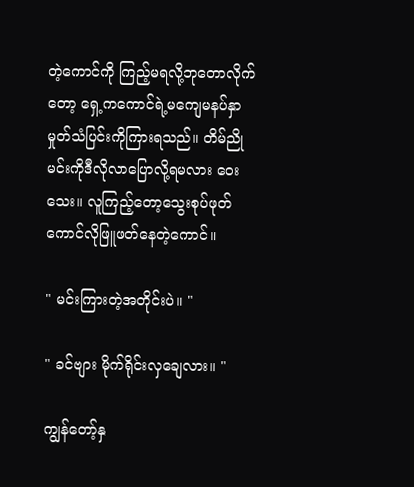တဲ့ကောင်ကို ကြည့်မရလို့ဘုတောလိုက်တော့ ရှေ့ကကောင်ရဲ့မကျေမနပ်နှာမှုတ်သံပြင်းကိုကြားရသည်။ တိမ်ညိုမင်းကိုဒီလိုလာပြောလို့ရမလား ဝေးသေး။ လူကြည့်တော့သွေးစုပ်ဖုတ်ကောင်လိုဖြူဖတ်နေတဲ့ကောင်။

" မင်းကြားတဲ့အတိုင်းပဲ။ "

" ခင်ဗျား မိုက်ရိုင်းလှချေလား။ "

ကျွန်တော့်နှ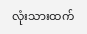လုံးသားထက်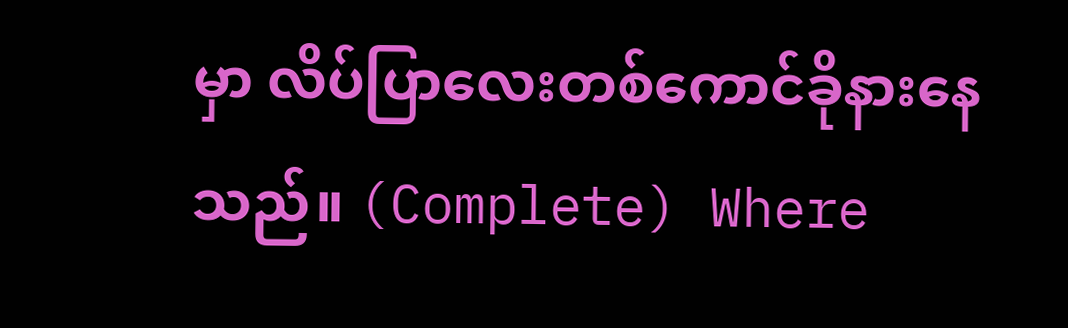မှာ လိပ်ပြာလေးတစ်ကောင်ခိုနားနေသည်။ (Complete) Where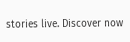stories live. Discover now